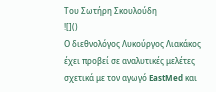Του Σωτήρη Σκουλούδη
![]()
Ο διεθνολόγος Λυκούργος Λιακάκος έχει προβεί σε αναλυτικές μελέτες σχετικά με τον αγωγό EastMed και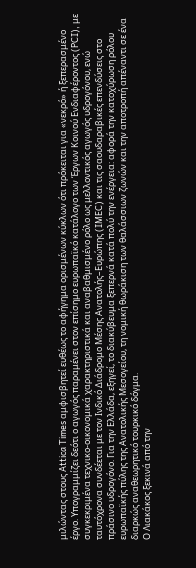μιλώντας στους Attica Times αμφισβητεί ευθέως το αφήγημα ορισμένων κύκλων ότι πρόκειται για «νεκρό» ή ξεπερασμένο έργο. Υπογραμμίζει δεότι ο αγωγός παραμένει στον επίσημο ευρωπαϊκό κατάλογο των Έργων Κοινού Ενδιαφέροντος (PCI), με συγκεκριμένα τεχνικο‑οικονομικά χαρακτηριστικά και αναβαθμισμένο ρόλο ως μελλοντικός αγωγός υδρογόνου, ενώ ταυτόχρονα συνδέεται με τον Ινδικό Διάδρομο Μέσης Ανατολής–Ευρώπης (IMEC) και τις σαουδαραβικές επενδύσεις στο πράσινο υδρογόνο. Για την Ελλάδα, εξηγεί, το διακύβευμα ξεπερνά κατά πολύ την ενέργεια: αφορά την κατοχύρωση ρόλου ευρωπαϊκής πύλης της Ανατολικής Μεσογείου, τη νομική θωράκιση των θαλάσσιων ζωνών και την αποτροπή απέναντι σε ένα διαρκώς αναθεωρητικό τουρκικό δόγμα.
Ο Λιακάκος ξεκινά από την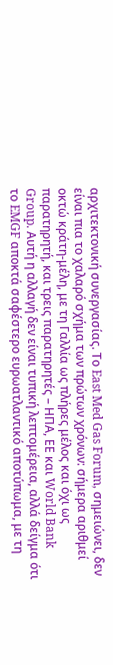αρχιτεκτονική συνεργασίας. Το East Med Gas Forum, σημειώνει, δεν είναι πια το χαλαρό σχήμα των πρώτων χρόνων: σήμερα αριθμεί οκτώ κράτη‑μέλη, με τη Γαλλία ως πλήρες μέλος και όχι ως παρατηρητή, και τρεις παρατηρητές – ΗΠΑ, ΕΕ και World Bank Group. Αυτή η αλλαγή δεν είναι τυπική λεπτομέρεια, αλλά δείγμα ότι το EMGF αποκτά σαφέστερο ευρωατλαντικό αποτύπωμα, με τη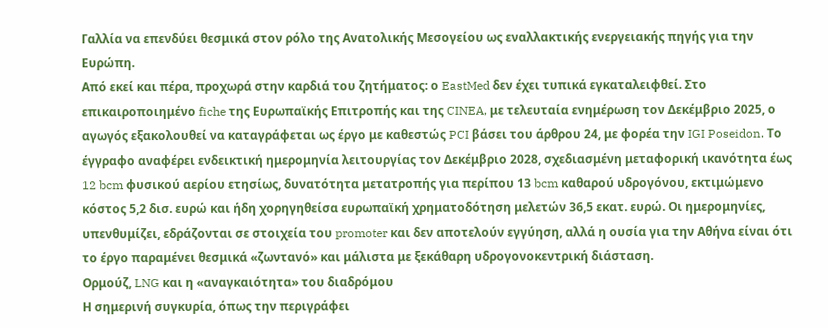Γαλλία να επενδύει θεσμικά στον ρόλο της Ανατολικής Μεσογείου ως εναλλακτικής ενεργειακής πηγής για την Ευρώπη.
Από εκεί και πέρα, προχωρά στην καρδιά του ζητήματος: ο EastMed δεν έχει τυπικά εγκαταλειφθεί. Στο επικαιροποιημένο fiche της Ευρωπαϊκής Επιτροπής και της CINEA, με τελευταία ενημέρωση τον Δεκέμβριο 2025, ο αγωγός εξακολουθεί να καταγράφεται ως έργο με καθεστώς PCI βάσει του άρθρου 24, με φορέα την IGI Poseidon. Το έγγραφο αναφέρει ενδεικτική ημερομηνία λειτουργίας τον Δεκέμβριο 2028, σχεδιασμένη μεταφορική ικανότητα έως 12 bcm φυσικού αερίου ετησίως, δυνατότητα μετατροπής για περίπου 13 bcm καθαρού υδρογόνου, εκτιμώμενο κόστος 5,2 δισ. ευρώ και ήδη χορηγηθείσα ευρωπαϊκή χρηματοδότηση μελετών 36,5 εκατ. ευρώ. Οι ημερομηνίες, υπενθυμίζει, εδράζονται σε στοιχεία του promoter και δεν αποτελούν εγγύηση, αλλά η ουσία για την Αθήνα είναι ότι το έργο παραμένει θεσμικά «ζωντανό» και μάλιστα με ξεκάθαρη υδρογονοκεντρική διάσταση.
Ορμούζ, LNG και η «αναγκαιότητα» του διαδρόμου
Η σημερινή συγκυρία, όπως την περιγράφει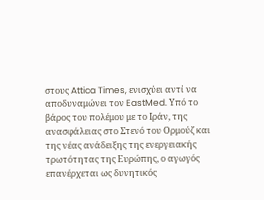στους Attica Times, ενισχύει αντί να αποδυναμώνει τον EastMed. Υπό το βάρος του πολέμου με το Ιράν, της ανασφάλειας στο Στενό του Ορμούζ και της νέας ανάδειξης της ενεργειακής τρωτότητας της Ευρώπης, ο αγωγός επανέρχεται ως δυνητικός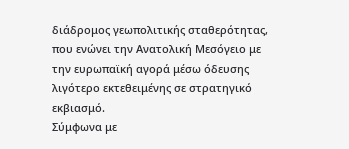διάδρομος γεωπολιτικής σταθερότητας, που ενώνει την Ανατολική Μεσόγειο με την ευρωπαϊκή αγορά μέσω όδευσης λιγότερο εκτεθειμένης σε στρατηγικό εκβιασμό.
Σύμφωνα με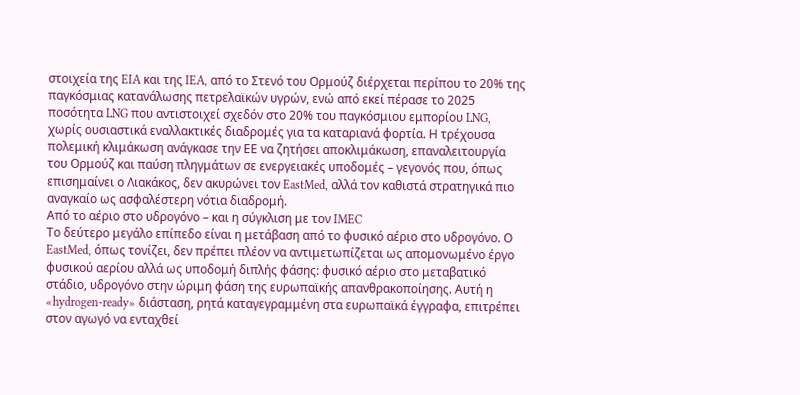στοιχεία της EIA και της IEA, από το Στενό του Ορμούζ διέρχεται περίπου το 20% της παγκόσμιας κατανάλωσης πετρελαϊκών υγρών, ενώ από εκεί πέρασε το 2025 ποσότητα LNG που αντιστοιχεί σχεδόν στο 20% του παγκόσμιου εμπορίου LNG, χωρίς ουσιαστικά εναλλακτικές διαδρομές για τα καταριανά φορτία. Η τρέχουσα πολεμική κλιμάκωση ανάγκασε την ΕΕ να ζητήσει αποκλιμάκωση, επαναλειτουργία του Ορμούζ και παύση πληγμάτων σε ενεργειακές υποδομές – γεγονός που, όπως επισημαίνει ο Λιακάκος, δεν ακυρώνει τον EastMed, αλλά τον καθιστά στρατηγικά πιο αναγκαίο ως ασφαλέστερη νότια διαδρομή.
Από το αέριο στο υδρογόνο – και η σύγκλιση με τον IMEC
Το δεύτερο μεγάλο επίπεδο είναι η μετάβαση από το φυσικό αέριο στο υδρογόνο. Ο EastMed, όπως τονίζει, δεν πρέπει πλέον να αντιμετωπίζεται ως απομονωμένο έργο φυσικού αερίου αλλά ως υποδομή διπλής φάσης: φυσικό αέριο στο μεταβατικό στάδιο, υδρογόνο στην ώριμη φάση της ευρωπαϊκής απανθρακοποίησης. Αυτή η «hydrogen‑ready» διάσταση, ρητά καταγεγραμμένη στα ευρωπαϊκά έγγραφα, επιτρέπει στον αγωγό να ενταχθεί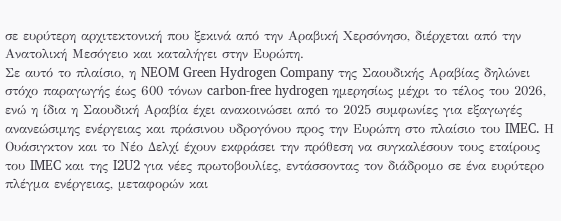σε ευρύτερη αρχιτεκτονική που ξεκινά από την Αραβική Χερσόνησο, διέρχεται από την Ανατολική Μεσόγειο και καταλήγει στην Ευρώπη.
Σε αυτό το πλαίσιο, η NEOM Green Hydrogen Company της Σαουδικής Αραβίας δηλώνει στόχο παραγωγής έως 600 τόνων carbon‑free hydrogen ημερησίως μέχρι το τέλος του 2026, ενώ η ίδια η Σαουδική Αραβία έχει ανακοινώσει από το 2025 συμφωνίες για εξαγωγές ανανεώσιμης ενέργειας και πράσινου υδρογόνου προς την Ευρώπη στο πλαίσιο του IMEC. Η Ουάσιγκτον και το Νέο Δελχί έχουν εκφράσει την πρόθεση να συγκαλέσουν τους εταίρους του IMEC και της I2U2 για νέες πρωτοβουλίες, εντάσσοντας τον διάδρομο σε ένα ευρύτερο πλέγμα ενέργειας, μεταφορών και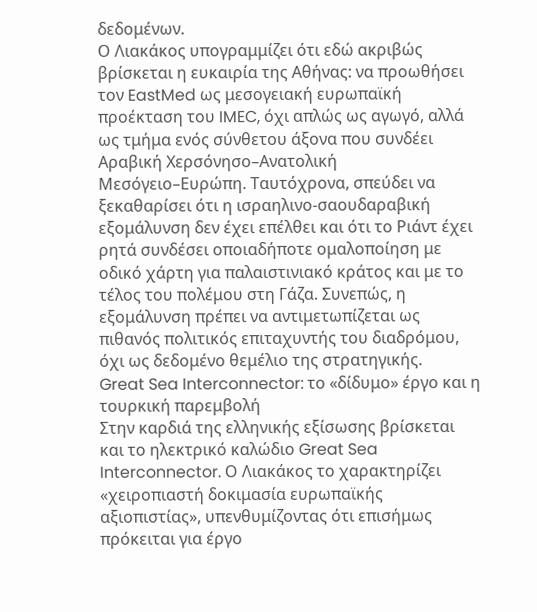δεδομένων.
Ο Λιακάκος υπογραμμίζει ότι εδώ ακριβώς βρίσκεται η ευκαιρία της Αθήνας: να προωθήσει τον EastMed ως μεσογειακή ευρωπαϊκή προέκταση του IMEC, όχι απλώς ως αγωγό, αλλά ως τμήμα ενός σύνθετου άξονα που συνδέει Αραβική Χερσόνησο–Ανατολική Μεσόγειο–Ευρώπη. Ταυτόχρονα, σπεύδει να ξεκαθαρίσει ότι η ισραηλινο‑σαουδαραβική εξομάλυνση δεν έχει επέλθει και ότι το Ριάντ έχει ρητά συνδέσει οποιαδήποτε ομαλοποίηση με οδικό χάρτη για παλαιστινιακό κράτος και με το τέλος του πολέμου στη Γάζα. Συνεπώς, η εξομάλυνση πρέπει να αντιμετωπίζεται ως πιθανός πολιτικός επιταχυντής του διαδρόμου, όχι ως δεδομένο θεμέλιο της στρατηγικής.
Great Sea Interconnector: το «δίδυμο» έργο και η τουρκική παρεμβολή
Στην καρδιά της ελληνικής εξίσωσης βρίσκεται και το ηλεκτρικό καλώδιο Great Sea Interconnector. Ο Λιακάκος το χαρακτηρίζει «χειροπιαστή δοκιμασία ευρωπαϊκής αξιοπιστίας», υπενθυμίζοντας ότι επισήμως πρόκειται για έργο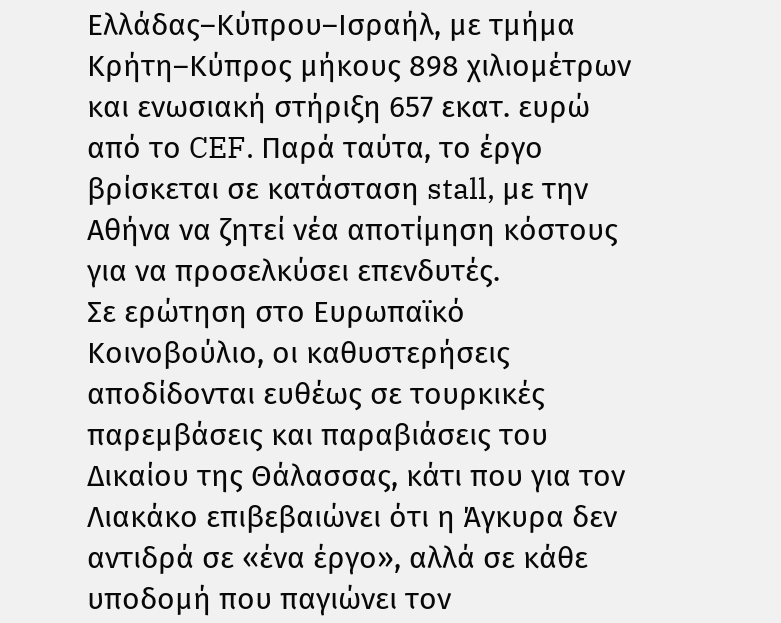Ελλάδας–Κύπρου–Ισραήλ, με τμήμα Κρήτη–Κύπρος μήκους 898 χιλιομέτρων και ενωσιακή στήριξη 657 εκατ. ευρώ από το CEF. Παρά ταύτα, το έργο βρίσκεται σε κατάσταση stall, με την Αθήνα να ζητεί νέα αποτίμηση κόστους για να προσελκύσει επενδυτές.
Σε ερώτηση στο Ευρωπαϊκό Κοινοβούλιο, οι καθυστερήσεις αποδίδονται ευθέως σε τουρκικές παρεμβάσεις και παραβιάσεις του Δικαίου της Θάλασσας, κάτι που για τον Λιακάκο επιβεβαιώνει ότι η Άγκυρα δεν αντιδρά σε «ένα έργο», αλλά σε κάθε υποδομή που παγιώνει τον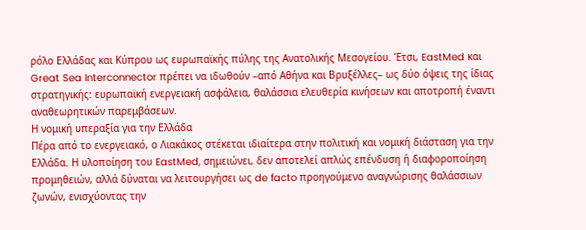ρόλο Ελλάδας και Κύπρου ως ευρωπαϊκής πύλης της Ανατολικής Μεσογείου. Έτσι, EastMed και Great Sea Interconnector πρέπει να ιδωθούν –από Αθήνα και Βρυξέλλες– ως δύο όψεις της ίδιας στρατηγικής: ευρωπαϊκή ενεργειακή ασφάλεια, θαλάσσια ελευθερία κινήσεων και αποτροπή έναντι αναθεωρητικών παρεμβάσεων.
Η νομική υπεραξία για την Ελλάδα
Πέρα από το ενεργειακό, ο Λιακάκος στέκεται ιδιαίτερα στην πολιτική και νομική διάσταση για την Ελλάδα. Η υλοποίηση του EastMed, σημειώνει, δεν αποτελεί απλώς επένδυση ή διαφοροποίηση προμηθειών, αλλά δύναται να λειτουργήσει ως de facto προηγούμενο αναγνώρισης θαλάσσιων ζωνών, ενισχύοντας την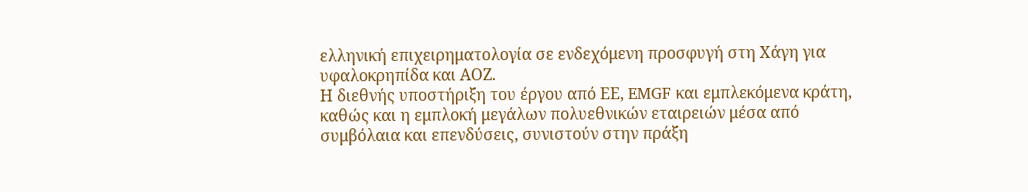ελληνική επιχειρηματολογία σε ενδεχόμενη προσφυγή στη Χάγη για υφαλοκρηπίδα και ΑΟΖ.
Η διεθνής υποστήριξη του έργου από ΕΕ, EMGF και εμπλεκόμενα κράτη, καθώς και η εμπλοκή μεγάλων πολυεθνικών εταιρειών μέσα από συμβόλαια και επενδύσεις, συνιστούν στην πράξη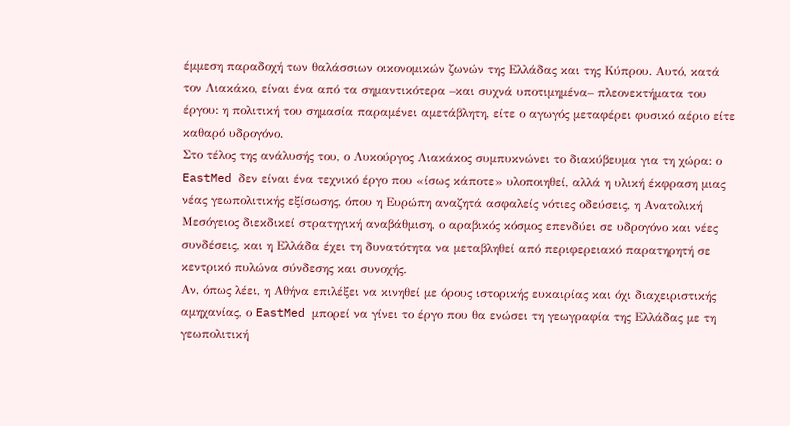έμμεση παραδοχή των θαλάσσιων οικονομικών ζωνών της Ελλάδας και της Κύπρου. Αυτό, κατά τον Λιακάκο, είναι ένα από τα σημαντικότερα –και συχνά υποτιμημένα– πλεονεκτήματα του έργου: η πολιτική του σημασία παραμένει αμετάβλητη, είτε ο αγωγός μεταφέρει φυσικό αέριο είτε καθαρό υδρογόνο.
Στο τέλος της ανάλυσής του, ο Λυκούργος Λιακάκος συμπυκνώνει το διακύβευμα για τη χώρα: ο EastMed δεν είναι ένα τεχνικό έργο που «ίσως κάποτε» υλοποιηθεί, αλλά η υλική έκφραση μιας νέας γεωπολιτικής εξίσωσης, όπου η Ευρώπη αναζητά ασφαλείς νότιες οδεύσεις, η Ανατολική Μεσόγειος διεκδικεί στρατηγική αναβάθμιση, ο αραβικός κόσμος επενδύει σε υδρογόνο και νέες συνδέσεις, και η Ελλάδα έχει τη δυνατότητα να μεταβληθεί από περιφερειακό παρατηρητή σε κεντρικό πυλώνα σύνδεσης και συνοχής.
Αν, όπως λέει, η Αθήνα επιλέξει να κινηθεί με όρους ιστορικής ευκαιρίας και όχι διαχειριστικής αμηχανίας, ο EastMed μπορεί να γίνει το έργο που θα ενώσει τη γεωγραφία της Ελλάδας με τη γεωπολιτική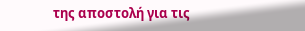της αποστολή για τις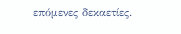επόμενες δεκαετίες.